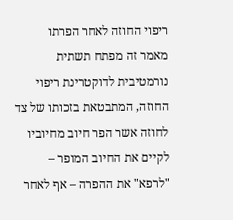ריפוי החוזה לאחר הפרתו
מאמר זה מפתח תשתית נורמטיבית לדוקטרינת ריפוי החוזה, המתבטאת בזכותו של צד לחוזה אשר הפר חיוב מחיוביו לקיים את החיוב המופר – "לרפא" את ההפרה – אף לאחר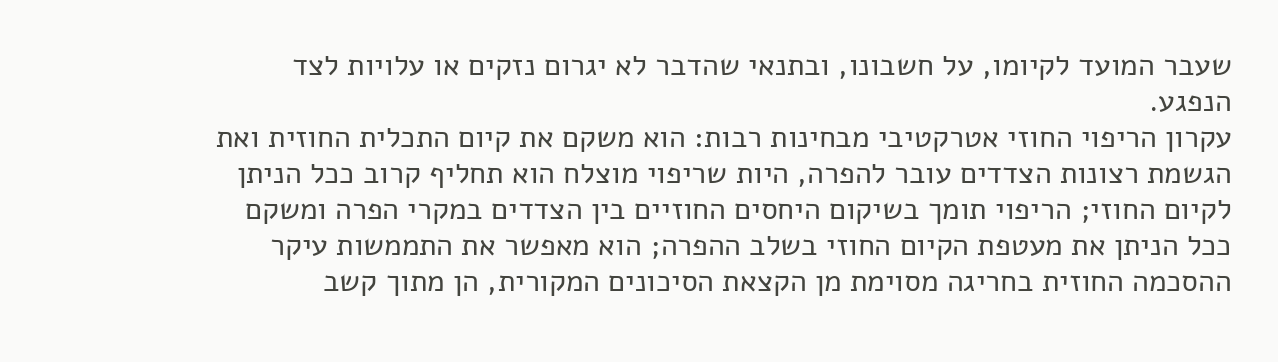שעבר המועד לקיומו, על חשבונו, ובתנאי שהדבר לא יגרום נזקים או עלויות לצד הנפגע.
עקרון הריפוי החוזי אטרקטיבי מבחינות רבות: הוא משקם את קיום התכלית החוזית ואת הגשמת רצונות הצדדים עובר להפרה, היות שריפוי מוצלח הוא תחליף קרוב ככל הניתן לקיום החוזי; הריפוי תומך בשיקום היחסים החוזיים בין הצדדים במקרי הפרה ומשקם ככל הניתן את מעטפת הקיום החוזי בשלב ההפרה; הוא מאפשר את התממשות עיקר ההסכמה החוזית בחריגה מסוימת מן הקצאת הסיכונים המקורית, הן מתוך קשב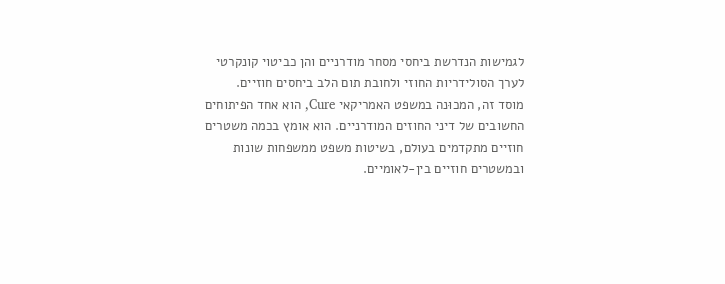לגמישות הנדרשת ביחסי מסחר מודרניים והן כביטוי קונקרטי לערך הסולידריות החוזי ולחובת תום הלב ביחסים חוזיים.
מוסד זה, המכוּנה במשפט האמריקאי Cure, הוא אחד הפיתוחים החשובים של דיני החוזים המודרניים. הוא אומץ בכמה משטרים חוזיים מתקדמים בעולם, בשיטות משפט ממשפחות שונות ובמשטרים חוזיים בין-לאומיים.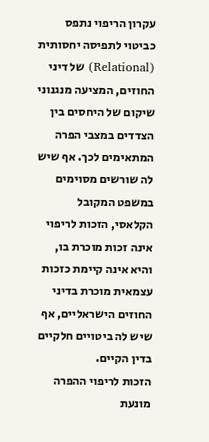עקרון הריפוי נתפס כביטוי לתפיסה יחסותית (Relational) של דיני החוזים, המציעה מנגנוני שיקום של היחסים בין הצדדים במצבי הפרה המתאימים לכך. אף שיש לה שורשים מסוימים במשפט המקובל הקלאסי, הזכות לריפוי אינה זכות מוכרת בו, והיא אינה קיימת כזכות עצמאית מוכרת בדיני החוזים הישראליים, אף שיש לה ביטויים חלקיים בדין הקיים.
הזכות לריפוי ההפרה מונעת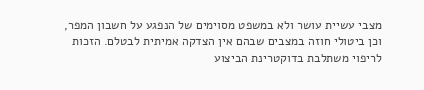מצבי עשיית עושר ולא במשפט מסוימים של הנפגע על חשבון המפר, וכן ביטולי חוזה במצבים שבהם אין הצדקה אמיתית לבטלם. הזכות לריפוי משתלבת בדוקטרינת הביצוע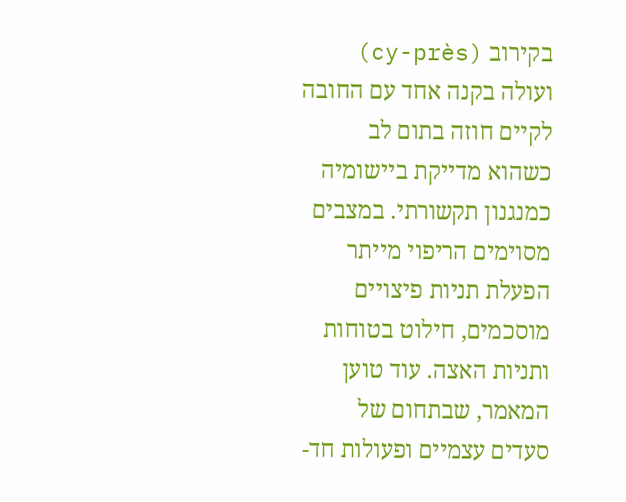בקירוב (cy-près) ועולה בקנה אחד עם החובה לקיים חוזה בתום לב כשהוא מדייקת ביישומיה כמנגנון תקשורתי. במצבים מסוימים הריפוי מייתר הפעלת תניות פיצויים מוסכמים, חילוט בטוחות ותניות האצה. עוד טוען המאמר, שבתחום של סעדים עצמיים ופעולות חד-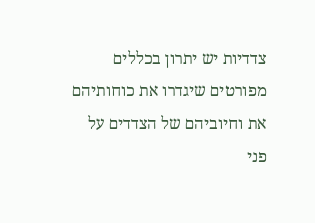צדדיות יש יתרון בכללים מפורטים שיגדרו את כוחותיהם את וחיוביהם של הצדדים על פני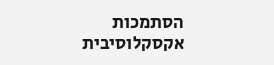הסתמכות אקסקלוסיבית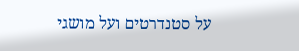על סטנדרטים ועל מושגי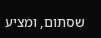שסתום, ומציע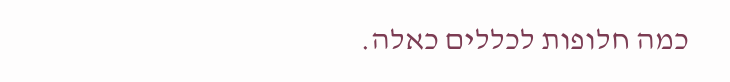כמה חלופות לכללים כאלה.